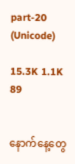part-20 (Unicode)

15.3K 1.1K 89


နောက်နေ့တွေ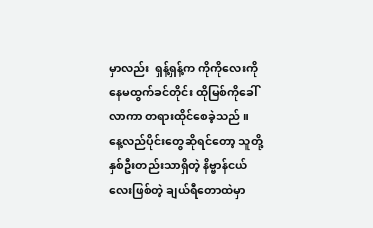မှာလည်း  ရှန့်ရှန့်က ကိုကိုလေးကို နေမထွက်ခင်တိုင်း ထိုမြစ်ကိုခေါ်လာကာ တရားထိုင်စေခဲ့သည် ။ နေ့လည်ပိုင်းတွေဆိုရင်တော့ သူတို့နှစ်ဦးတည်းသာရှိတဲ့ နိဗ္ဗာန်ငယ်လေးဖြစ်တဲ့ ချယ်ရီတောထဲမှာ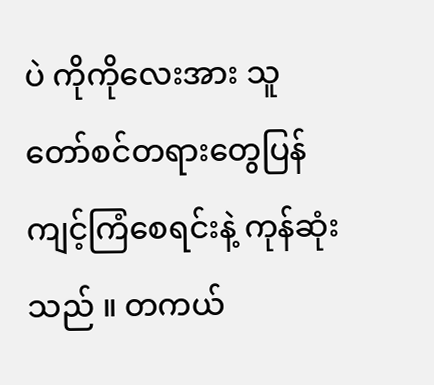ပဲ ကိုကိုလေးအား သူတော်စင်တရားတွေပြန်ကျင့်ကြံစေရင်းနဲ့ ကုန်ဆုံးသည် ။ တကယ်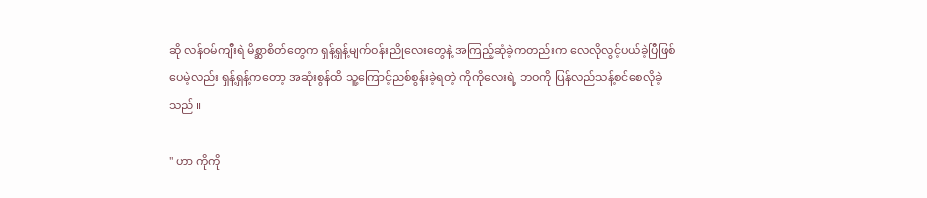ဆို လန်ဝမ်ကျီးရဲ မိစ္ဆာစိတ်တွေက ရှန့်ရှန့်မျက်ဝန်းညိုလေးတွေနဲ့ အကြည့်ဆုံခဲ့ကတည်းက လေလိုလွင့်ပယ်ခဲ့ပြီဖြစ်ပေမဲ့လည်း ရှန့်ရှန့်ကတော့ အဆုံးစွန်ထိ သူ့ကြောင့်ညစ်စွန်းခဲ့ရတဲ့ ကိုကိုလေးရဲ့ ဘဝကို ပြန်လည်သန့်စင်စေလိုခဲ့သည် ။

" ဟာ ကိုကို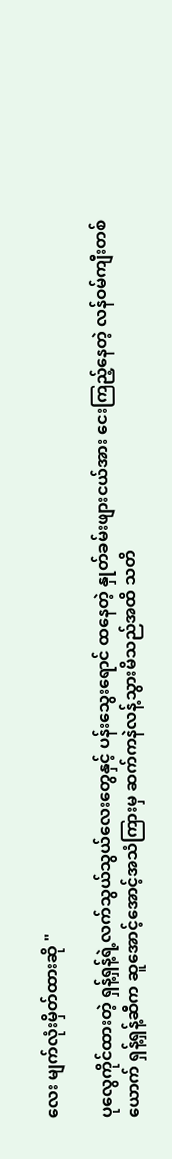လေး မျက်လုံးမှိတ်ထားဆို "

ပုလွေကိုင်ထားတဲ့ ရှန့်ရှန့်ရဲ့လက်သွယ်သွယ်လေးတွေနှင့် ပန်းသွေးရောင် ထနေတဲ့ နှုတ်ခမ်းဖျားငယ်အား ငေးကြည့်နေတဲ့ လန်ဝမ်ကျီးတစ်ယောက် ရှန့်ရှန့်ဆီက ဆူအောင့်အောင့်အသံကြားမှ ဆက်ကနဲလန့်သွားမိသည်အထိ သတိ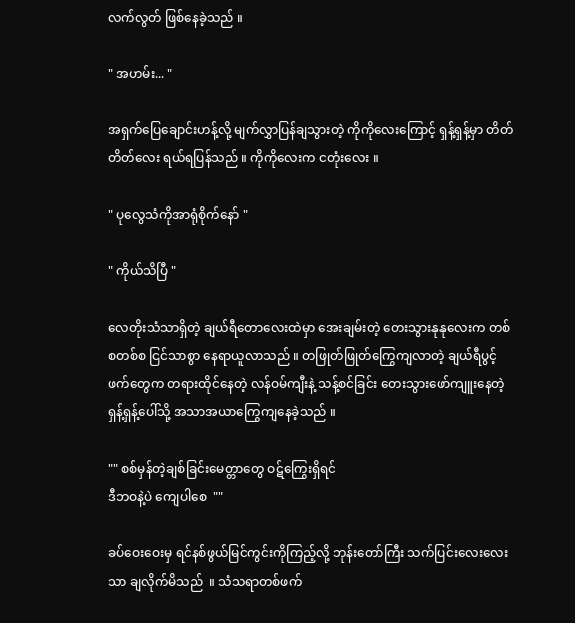လက်လွတ် ဖြစ်နေခဲ့သည် ။

" အဟမ်း... "

အရှက်ပြေချောင်းဟန့်လို့ မျက်လွှာပြန်ချသွားတဲ့ ကိုကိုလေးကြောင့် ရှန့်ရှန့်မှာ တိတ်တိတ်လေး ရယ်ရပြန်သည် ။ ကိုကိုလေးက ငတုံးလေး ။

" ပုလွေသံကိုအာရုံစိုက်နော် "

" ကိုယ်သိပြီ "

လေတိုးသံသာရှိတဲ့ ချယ်ရီတောလေးထဲမှာ အေးချမ်းတဲ့ တေးသွားနုနုလေးက တစ်စတစ်စ ငြင်သာစွာ နေရာယူလာသည် ။ တဖြုတ်ဖြုတ်ကြွေကျလာတဲ့ ချယ်ရီပွင့်ဖက်တွေက တရားထိုင်နေတဲ့ လန်ဝမ်ကျီးနဲ့ သန့်စင်ခြင်း တေးသွားဖော်ကျူးနေတဲ့ ရှန့်ရှန့်ပေါ်သို့ အသာအယာကြွေကျနေခဲ့သည် ။

"" စစ်မှန်တဲ့ချစ်ခြင်းမေတ္တာတွေ ဝဋ်ကြွေးရှိရင်
ဒီဘဝနဲ့ပဲ ကျေပါစေ  ""

ခပ်ဝေးဝေးမှ ရင်နစ်ဖွယ်မြင်ကွင်းကိုကြည့်လို့ ဘုန်းတော်ကြီး သက်ပြင်းလေးလေးသာ ချလိုက်မိသည်  ။ သံသရာတစ်ဖက်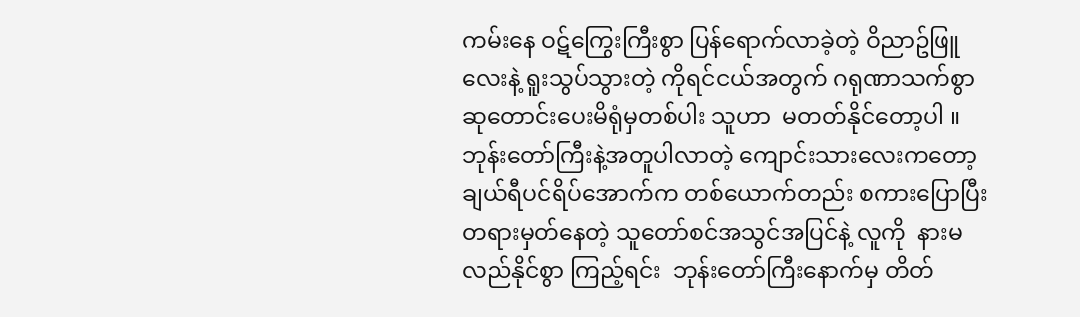ကမ်းနေ ဝဋ်ကြွေးကြီးစွာ ပြန်ရောက်လာခဲ့တဲ့ ဝိညာဥ်ဖြူလေးနဲ့ ရူးသွပ်သွားတဲ့ ကိုရင်ငယ်အတွက် ဂရုဏာသက်စွာ ဆုတောင်းပေးမိရုံမှတစ်ပါး သူဟာ  မတတ်နိုင်တော့ပါ ။   ဘုန်းတော်ကြီးနဲ့အတူပါလာတဲ့ ကျောင်းသားလေးကတော့ ချယ်ရီပင်ရိပ်အောက်က တစ်ယောက်တည်း စကားပြောပြီး တရားမှတ်နေတဲ့ သူတော်စင်အသွင်အပြင်နဲ့ လူကို  နားမလည်နိုင်စွာ ကြည့်ရင်း  ဘုန်းတော်ကြီးနောက်မှ တိတ်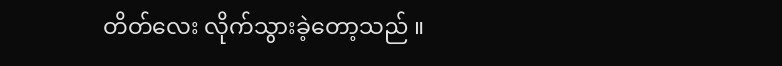တိတ်လေး လိုက်သွားခဲ့တော့သည် ။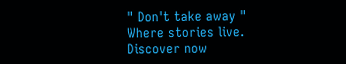" Don't take away " Where stories live. Discover now